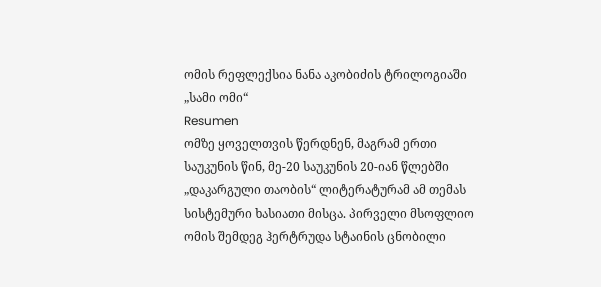ომის რეფლექსია ნანა აკობიძის ტრილოგიაში „სამი ომი“
Resumen
ომზე ყოველთვის წერდნენ, მაგრამ ერთი საუკუნის წინ, მე-20 საუკუნის 20-იან წლებში „დაკარგული თაობის“ ლიტერატურამ ამ თემას სისტემური ხასიათი მისცა. პირველი მსოფლიო ომის შემდეგ ჰერტრუდა სტაინის ცნობილი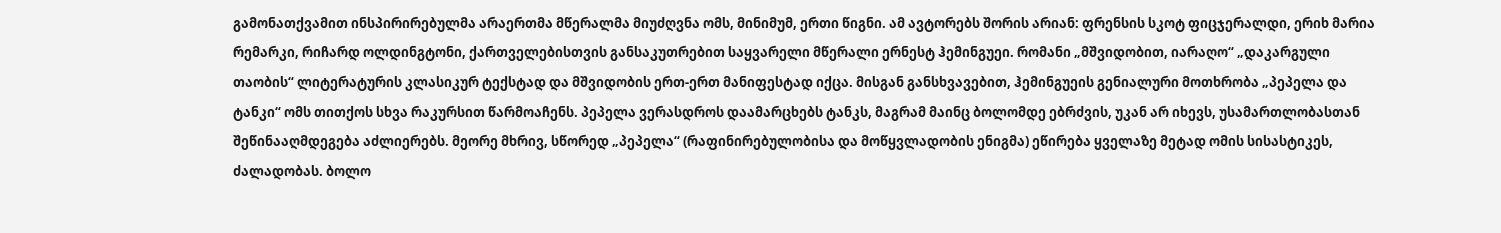გამონათქვამით ინსპირირებულმა არაერთმა მწერალმა მიუძღვნა ომს, მინიმუმ, ერთი წიგნი. ამ ავტორებს შორის არიან: ფრენსის სკოტ ფიცჯერალდი, ერიხ მარია რემარკი, რიჩარდ ოლდინგტონი, ქართველებისთვის განსაკუთრებით საყვარელი მწერალი ერნესტ ჰემინგუეი. რომანი „მშვიდობით, იარაღო“ „დაკარგული თაობის“ ლიტერატურის კლასიკურ ტექსტად და მშვიდობის ერთ-ერთ მანიფესტად იქცა. მისგან განსხვავებით, ჰემინგუეის გენიალური მოთხრობა „პეპელა და ტანკი“ ომს თითქოს სხვა რაკურსით წარმოაჩენს. პეპელა ვერასდროს დაამარცხებს ტანკს, მაგრამ მაინც ბოლომდე ებრძვის, უკან არ იხევს, უსამართლობასთან შეწინააღმდეგება აძლიერებს. მეორე მხრივ, სწორედ „პეპელა“ (რაფინირებულობისა და მოწყვლადობის ენიგმა) ეწირება ყველაზე მეტად ომის სისასტიკეს, ძალადობას. ბოლო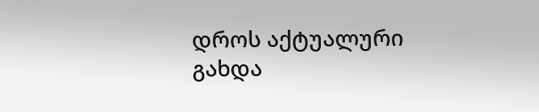დროს აქტუალური გახდა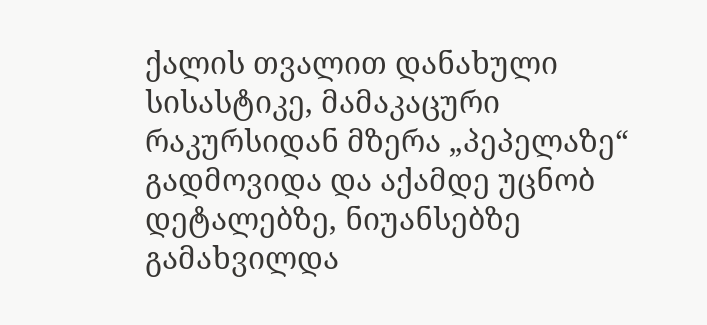ქალის თვალით დანახული სისასტიკე, მამაკაცური რაკურსიდან მზერა „პეპელაზე“ გადმოვიდა და აქამდე უცნობ დეტალებზე, ნიუანსებზე გამახვილდა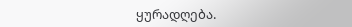ყურადღება.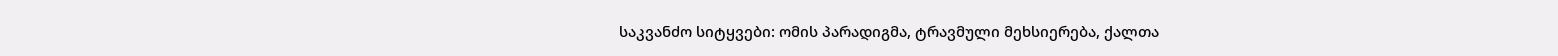საკვანძო სიტყვები: ომის პარადიგმა, ტრავმული მეხსიერება, ქალთა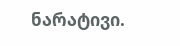ნარატივი.